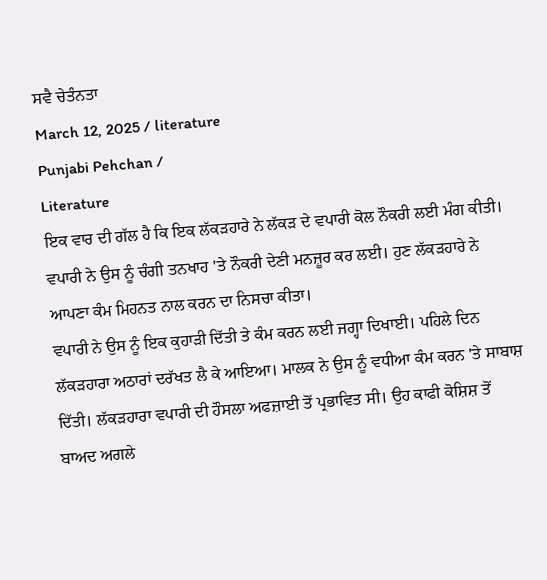ਸਵੈ ਚੇਤੰਨਤਾ
March 12, 2025 / literature
Punjabi Pehchan /
Literature
ਇਕ ਵਾਰ ਦੀ ਗੱਲ ਹੈ ਕਿ ਇਕ ਲੱਕੜਹਾਰੇ ਨੇ ਲੱਕੜ ਦੇ ਵਪਾਰੀ ਕੋਲ ਨੌਕਰੀ ਲਈ ਮੰਗ ਕੀਤੀ। ਵਪਾਰੀ ਨੇ ਉਸ ਨੂੰ ਚੰਗੀ ਤਨਖਾਹ 'ਤੇ ਨੌਕਰੀ ਦੇਣੀ ਮਨਜ਼ੂਰ ਕਰ ਲਈ। ਹੁਣ ਲੱਕੜਹਾਰੇ ਨੇ ਆਪਣਾ ਕੰਮ ਮਿਹਨਤ ਨਾਲ ਕਰਨ ਦਾ ਨਿਸਚਾ ਕੀਤਾ।
ਵਪਾਰੀ ਨੇ ਉਸ ਨੂੰ ਇਕ ਕੁਹਾੜੀ ਦਿੱਤੀ ਤੇ ਕੰਮ ਕਰਨ ਲਈ ਜਗ੍ਹਾ ਦਿਖਾਈ। ਪਹਿਲੇ ਦਿਨ ਲੱਕੜਹਾਰਾ ਅਠਾਰਾਂ ਦਰੱਖਤ ਲੈ ਕੇ ਆਇਆ। ਮਾਲਕ ਨੇ ਉਸ ਨੂੰ ਵਧੀਆ ਕੰਮ ਕਰਨ 'ਤੇ ਸਾਬਾਸ਼ ਦਿੱਤੀ। ਲੱਕੜਹਾਰਾ ਵਪਾਰੀ ਦੀ ਹੌਸਲਾ ਅਫਜ਼ਾਈ ਤੋਂ ਪ੍ਰਭਾਵਿਤ ਸੀ। ਉਹ ਕਾਫੀ ਕੋਸ਼ਿਸ਼ ਤੋਂ ਬਾਅਦ ਅਗਲੇ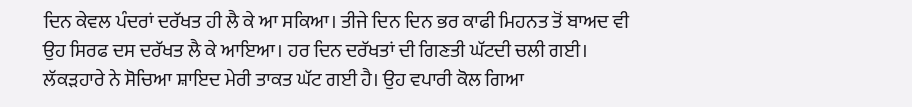ਦਿਨ ਕੇਵਲ ਪੰਦਰਾਂ ਦਰੱਖਤ ਹੀ ਲੈ ਕੇ ਆ ਸਕਿਆ। ਤੀਜੇ ਦਿਨ ਦਿਨ ਭਰ ਕਾਫੀ ਮਿਹਨਤ ਤੋਂ ਬਾਅਦ ਵੀ ਉਹ ਸਿਰਫ ਦਸ ਦਰੱਖਤ ਲੈ ਕੇ ਆਇਆ। ਹਰ ਦਿਨ ਦਰੱਖਤਾਂ ਦੀ ਗਿਣਤੀ ਘੱਟਦੀ ਚਲੀ ਗਈ।
ਲੱਕੜਹਾਰੇ ਨੇ ਸੋਚਿਆ ਸ਼ਾਇਦ ਮੇਰੀ ਤਾਕਤ ਘੱਟ ਗਈ ਹੈ। ਉਹ ਵਪਾਰੀ ਕੋਲ ਗਿਆ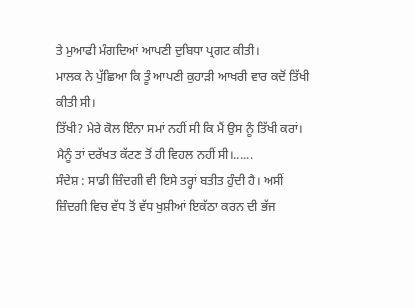ਤੇ ਮੁਆਫੀ ਮੰਗਦਿਆਂ ਆਪਣੀ ਦੁਬਿਧਾ ਪ੍ਰਗਟ ਕੀਤੀ।
ਮਾਲਕ ਨੇ ਪੁੱਛਿਆ ਕਿ ਤੂੰ ਆਪਣੀ ਕੁਹਾੜੀ ਆਖਰੀ ਵਾਰ ਕਦੋਂ ਤਿੱਖੀ ਕੀਤੀ ਸੀ।
ਤਿੱਖੀ? ਮੇਰੇ ਕੋਲ ਇੰਨਾ ਸਮਾਂ ਨਹੀਂ ਸੀ ਕਿ ਮੈਂ ਉਸ ਨੂੰ ਤਿੱਖੀ ਕਰਾਂ। ਮੈਨੂੰ ਤਾਂ ਦਰੱਖਤ ਕੱਟਣ ਤੋਂ ਹੀ ਵਿਹਲ ਨਹੀਂ ਸੀ।......
ਸੰਦੇਸ਼ : ਸਾਡੀ ਜ਼ਿੰਦਗੀ ਵੀ ਇਸੇ ਤਰ੍ਹਾਂ ਬਤੀਤ ਹੁੰਦੀ ਹੈ। ਅਸੀਂ ਜ਼ਿੰਦਗੀ ਵਿਚ ਵੱਧ ਤੋਂ ਵੱਧ ਖੁਸ਼ੀਆਂ ਇਕੱਠਾ ਕਰਨ ਦੀ ਭੱਜ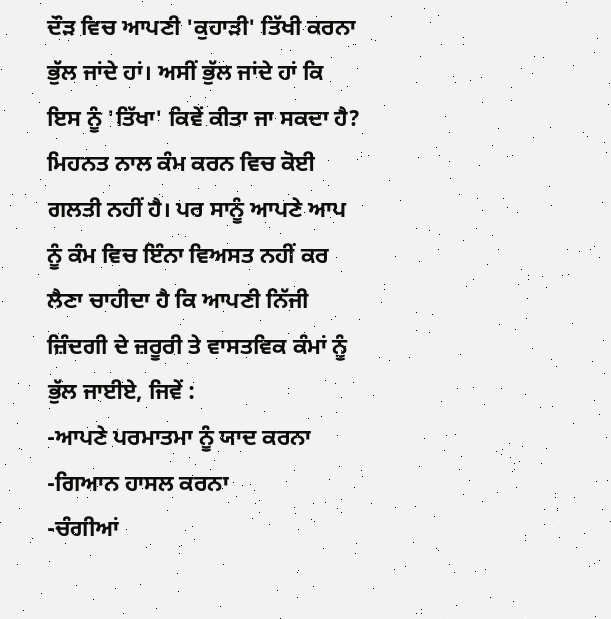ਦੌੜ ਵਿਚ ਆਪਣੀ 'ਕੁਹਾੜੀ' ਤਿੱਖੀ ਕਰਨਾ ਭੁੱਲ ਜਾਂਦੇ ਹਾਂ। ਅਸੀਂ ਭੁੱਲ ਜਾਂਦੇ ਹਾਂ ਕਿ ਇਸ ਨੂੰ 'ਤਿੱਖਾ' ਕਿਵੇਂ ਕੀਤਾ ਜਾ ਸਕਦਾ ਹੈ?
ਮਿਹਨਤ ਨਾਲ ਕੰਮ ਕਰਨ ਵਿਚ ਕੋਈ ਗਲਤੀ ਨਹੀਂ ਹੈ। ਪਰ ਸਾਨੂੰ ਆਪਣੇ ਆਪ ਨੂੰ ਕੰਮ ਵਿਚ ਇੰਨਾ ਵਿਅਸਤ ਨਹੀਂ ਕਰ ਲੈਣਾ ਚਾਹੀਦਾ ਹੈ ਕਿ ਆਪਣੀ ਨਿੱਜੀ ਜ਼ਿੰਦਗੀ ਦੇ ਜ਼ਰੂਰੀ ਤੇ ਵਾਸਤਵਿਕ ਕੰਮਾਂ ਨੂੰ ਭੁੱਲ ਜਾਈਏ, ਜਿਵੇਂ :
-ਆਪਣੇ ਪਰਮਾਤਮਾ ਨੂੰ ਯਾਦ ਕਰਨਾ
-ਗਿਆਨ ਹਾਸਲ ਕਰਨਾ
-ਚੰਗੀਆਂ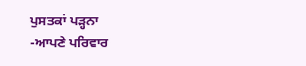ਪੁਸਤਕਾਂ ਪੜ੍ਹਨਾ
-ਆਪਣੇ ਪਰਿਵਾਰ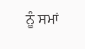ਨੂੰ ਸਮਾਂ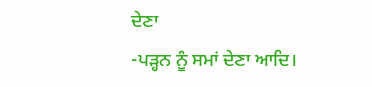ਦੇਣਾ
-ਪੜ੍ਹਨ ਨੂੰ ਸਮਾਂ ਦੇਣਾ ਆਦਿ।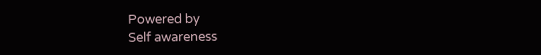Powered by
Self awareness